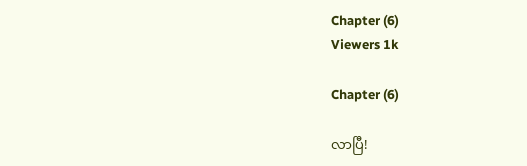Chapter (6)
Viewers 1k

Chapter (6)

လာပြီ!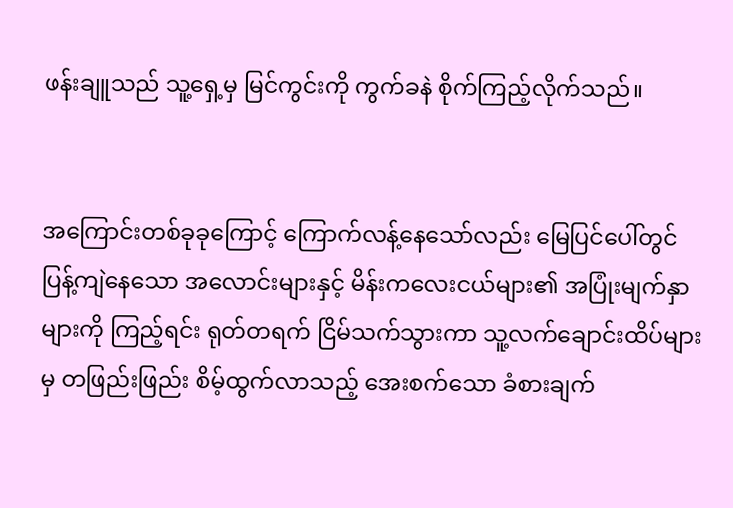ဖန်းချူသည် သူ့ရှေ့မှ မြင်ကွင်းကို ကွက်ခနဲ စိုက်ကြည့်လိုက်သည်။


အကြောင်းတစ်ခုခုကြောင့် ကြောက်လန့်နေသော်လည်း မြေပြင်ပေါ်တွင် ပြန့်ကျဲနေသော အလောင်းများနှင့် မိန်းကလေးငယ်များ၏ အပြုံးမျက်နှာများကို ကြည့်ရင်း ရုတ်တရက် ငြိမ်သက်သွားကာ သူ့လက်ချောင်းထိပ်များမှ တဖြည်းဖြည်း စိမ့်ထွက်လာသည့် အေးစက်သော ခံစားချက်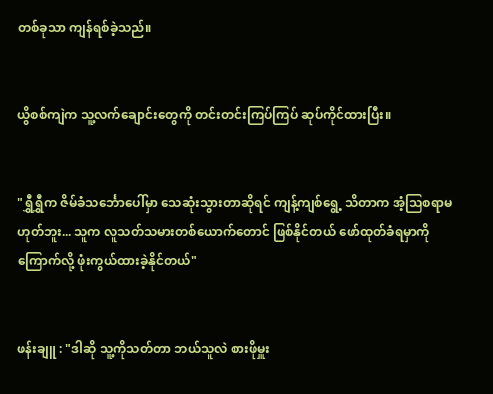တစ်ခုသာ ကျန်ရစ်ခဲ့သည်။


ယွိစစ်ကျဲက သူ့လက်ချောင်းတွေကို တင်းတင်းကြပ်ကြပ် ဆုပ်ကိုင်ထားပြီး။


"ရွှီရွှီက ဇိမ်ခံသင်္ဘောပေါ်မှာ သေဆုံးသွားတာဆိုရင် ကျန့်ကျစ်ရွေ့ သိတာက အံ့သြစရာမဟုတ်ဘူး... သူက လူသတ်သမားတစ်ယောက်တောင် ဖြစ်နိုင်တယ် ဖော်ထုတ်ခံရမှာကို ကြောက်လို့ ဖုံးကွယ်ထားခဲ့နိုင်တယ်"


ဖန်းချူ : "ဒါဆို သူ့ကိုသတ်တာ ဘယ်သူလဲ စားဖိုမှူး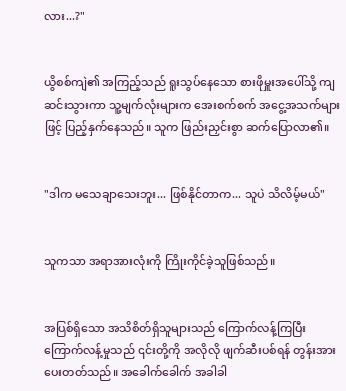လား...?"


ယွိစစ်ကျဲ၏ အကြည့်သည် ရူးသွပ်နေသော စားဖိုမှူးအပေါ်သို့ ကျဆင်းသွားကာ သူ့မျက်လုံးများက အေးစက်စက် အငွေ့အသက်များဖြင့် ပြည့်နှက်နေသည်။ သူက ဖြည်းညှင်းစွာ ဆက်ပြောလာ၏။


"ဒါက မသေချာသေးဘူး... ဖြစ်နိုင်တာက... သူပဲ သိလိမ့်မယ်"


သူကသာ အရာအားလုံးကို ကြိုးကိုင်ခဲ့သူဖြစ်သည်။


အပြစ်ရှိသော အသိစိတ်ရှိသူများသည် ကြောက်လန့်ကြပြီး ကြောက်လန့်မှုသည် ၎င်းတို့ကို အလိုလို ဖျက်ဆီးပစ်ရန် တွန်းအားပေးတတ်သည်။ အခေါက်ခေါက် အခါခါ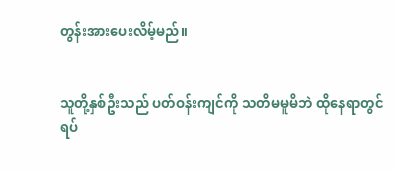တွန်းအားပေးလိမ့်မည်။


သူတို့နှစ်ဦးသည် ပတ်ဝန်းကျင်ကို သတိမမူမိဘဲ ထိုနေရာတွင် ရပ်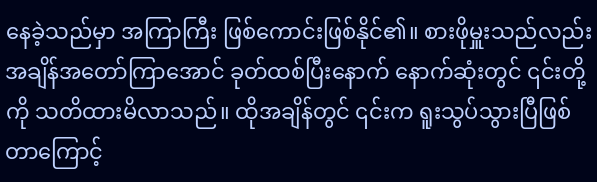နေခဲ့သည်မှာ အကြာကြီး ဖြစ်ကောင်းဖြစ်နိုင်၏။ စားဖိုမှူးသည်လည်း အချိန်အတော်ကြာအောင် ခုတ်ထစ်ပြီးနောက် နောက်ဆုံးတွင် ၎င်းတို့ကို သတိထားမိလာသည်။ ထိုအချိန်တွင် ၎င်းက ရူးသွပ်သွားပြီဖြစ်တာကြောင့်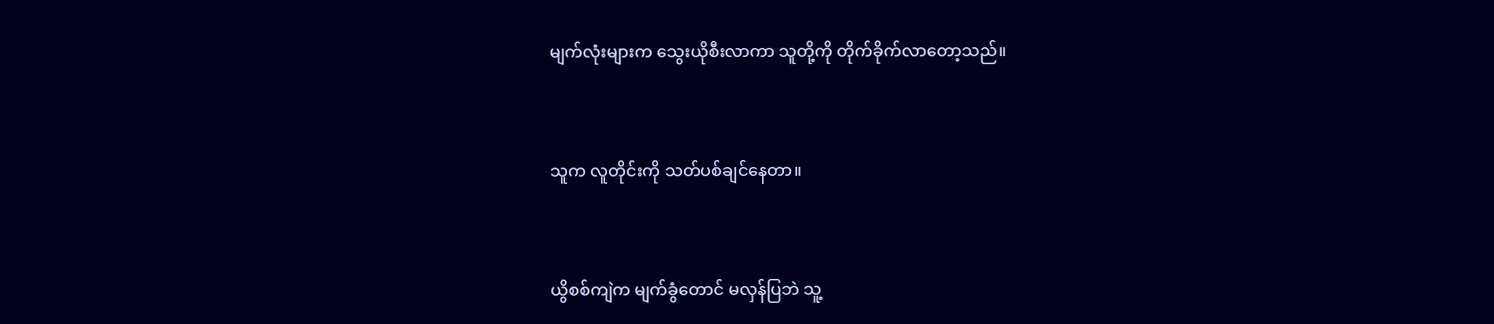မျက်လုံးများက သွေးယိုစီးလာကာ သူတို့ကို တိုက်ခိုက်လာတော့သည်။


သူက လူတိုင်းကို သတ်ပစ်ချင်နေတာ။


ယွိစစ်ကျဲက မျက်ခွံတောင် မလှန်ပြဘဲ သူ့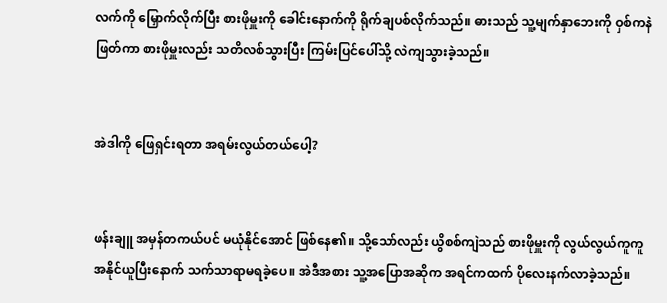လက်ကို မြှောက်လိုက်ပြီး စားဖိုမှူးကို ခေါင်းနောက်ကို ရိုက်ချပစ်လိုက်သည်။ ဓားသည် သူ့မျက်နှာဘေးကို ဝှစ်ကနဲ ဖြတ်ကာ စားဖိုမှူးလည်း သတိလစ်သွားပြီး ကြမ်းပြင်ပေါ်သို့ လဲကျသွားခဲ့သည်။


အဲဒါကို ဖြေရှင်းရတာ အရမ်းလွယ်တယ်ပေါ့?


ဖန်းချူ အမှန်တကယ်ပင် မယုံနိုင်အောင် ဖြစ်နေ၏။ သို့သော်လည်း ယွိစစ်ကျဲသည် စားဖိုမှူးကို လွယ်လွယ်ကူကူ အနိုင်ယူပြီးနောက် သက်သာရာမရခဲ့ပေ။ အဲဒီအစား သူ့အပြောအဆိုက အရင်ကထက် ပိုလေးနက်လာခဲ့သည်။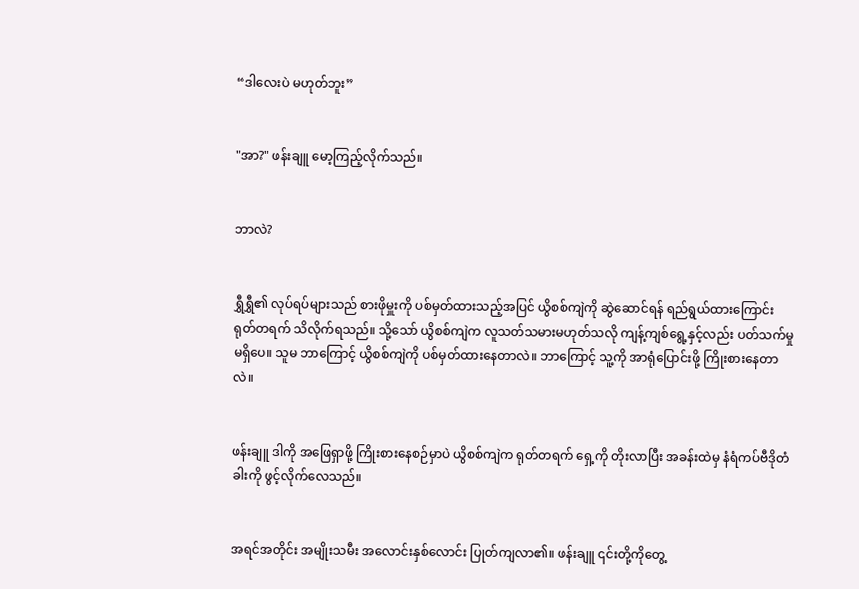“ဒါလေးပဲ မဟုတ်ဘူး”


"အာ?" ဖန်းချူ မော့ကြည့်လိုက်သည်။


ဘာလဲ?


ရွှီရွှီ၏ လုပ်ရပ်များသည် စားဖိုမှူးကို ပစ်မှတ်ထားသည့်အပြင် ယွိစစ်ကျဲကို ဆွဲဆောင်ရန် ရည်ရွယ်ထားကြောင်း ရုတ်တရက် သိလိုက်ရသည်။ သို့သော် ယွိစစ်ကျဲက လူသတ်သမားမဟုတ်သလို ကျန့်ကျစ်ရွေ့နှင့်လည်း ပတ်သက်မှု မရှိပေ။ သူမ ဘာကြောင့် ယွိစစ်ကျဲကို ပစ်မှတ်ထားနေတာလဲ။ ဘာကြောင့် သူ့ကို အာရုံပြောင်းဖို့ ကြိုးစားနေတာလဲ။


ဖန်းချူ ဒါကို အဖြေရှာဖို့ ကြိုးစားနေစဉ်မှာပဲ ယွိစစ်ကျဲက ရုတ်တရက် ရှေ့ကို တိုးလာပြီး အခန်းထဲမှ နံရံကပ်ဗီဒိုတံခါးကို ဖွင့်လိုက်လေသည်။


အရင်အတိုင်း အမျိုးသမီး အလောင်းနှစ်လောင်း ပြုတ်ကျလာ၏။ ဖန်းချူ ၎င်းတို့ကိုတွေ့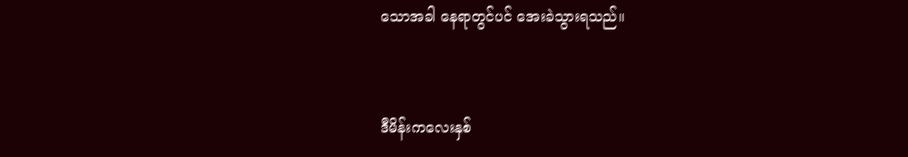သောအခါ နေရာတွင်ပင် အေးခဲသွားရသည်။


ဒီမိန်းကလေးနှစ်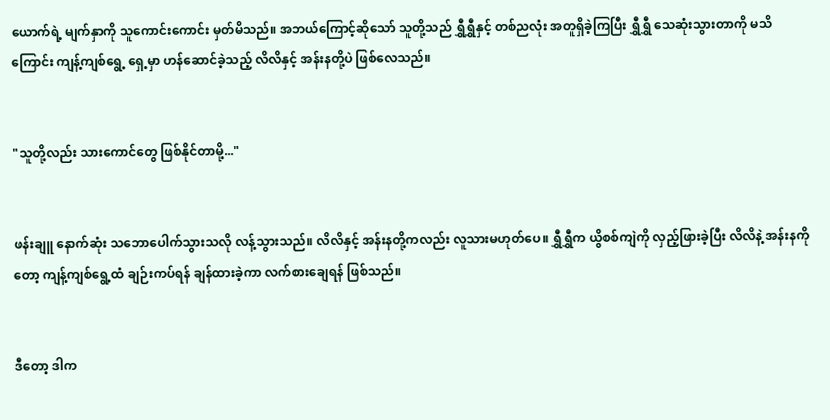ယောက်ရဲ့ မျက်နှာကို သူကောင်းကောင်း မှတ်မိသည်။ အဘယ်ကြောင့်ဆိုသော် သူတို့သည် ရွှီရွှီနှင့် တစ်ညလုံး အတူရှိခဲ့ကြပြီး ရွှီရွှီ သေဆုံးသွားတာကို မသိကြောင်း ကျန့်ကျစ်ရွေ့ ရှေ့မှာ ဟန်ဆောင်ခဲ့သည့် လိလိနှင့် အန်းနတို့ပဲ ဖြစ်လေသည်။


"သူတို့လည်း သားကောင်တွေ ဖြစ်နိုင်တာမို့..."


ဖန်းချူ နောက်ဆုံး သဘောပေါက်သွားသလို လန့်သွားသည်။ လိလိနှင့် အန်းနတို့ကလည်း လူသားမဟုတ်ပေ။ ရွှီရွှီက ယွိစစ်ကျဲကို လှည့်ဖြားခဲ့ပြီး လိလိနဲ့ အန်းနကိုတော့ ကျန့်ကျစ်ရွေ့ထံ ချဉ်းကပ်ရန် ချန်ထားခဲ့ကာ လက်စားချေရန် ဖြစ်သည်။


ဒီတော့ ဒါက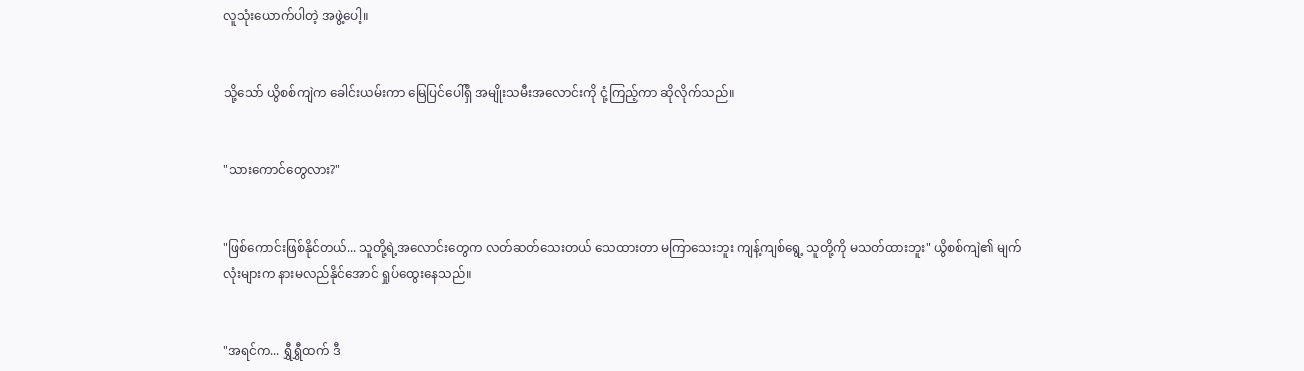လူသုံးယောက်ပါတဲ့ အဖွဲ့ပေါ့။


သို့သော် ယွိစစ်ကျဲက ခေါင်းယမ်းကာ မြေပြင်ပေါ်ရှိ အမျိုးသမီးအလောင်းကို ငုံ့ကြည့်ကာ ဆိုလိုက်သည်။


"သားကောင်တွေလား?"


"ဖြစ်ကောင်းဖြစ်နိုင်တယ်... သူတို့ရဲ့အလောင်းတွေက လတ်ဆတ်သေးတယ် သေထားတာ မကြာသေးဘူး ကျန့်ကျစ်ရွေ့ သူတို့ကို မသတ်ထားဘူး" ယွိစစ်ကျဲ၏ မျက်လုံးများက နားမလည်နိုင်အောင် ရှုပ်ထွေးနေသည်။


"အရင်က... ရွှီရွှီထက် ဒီ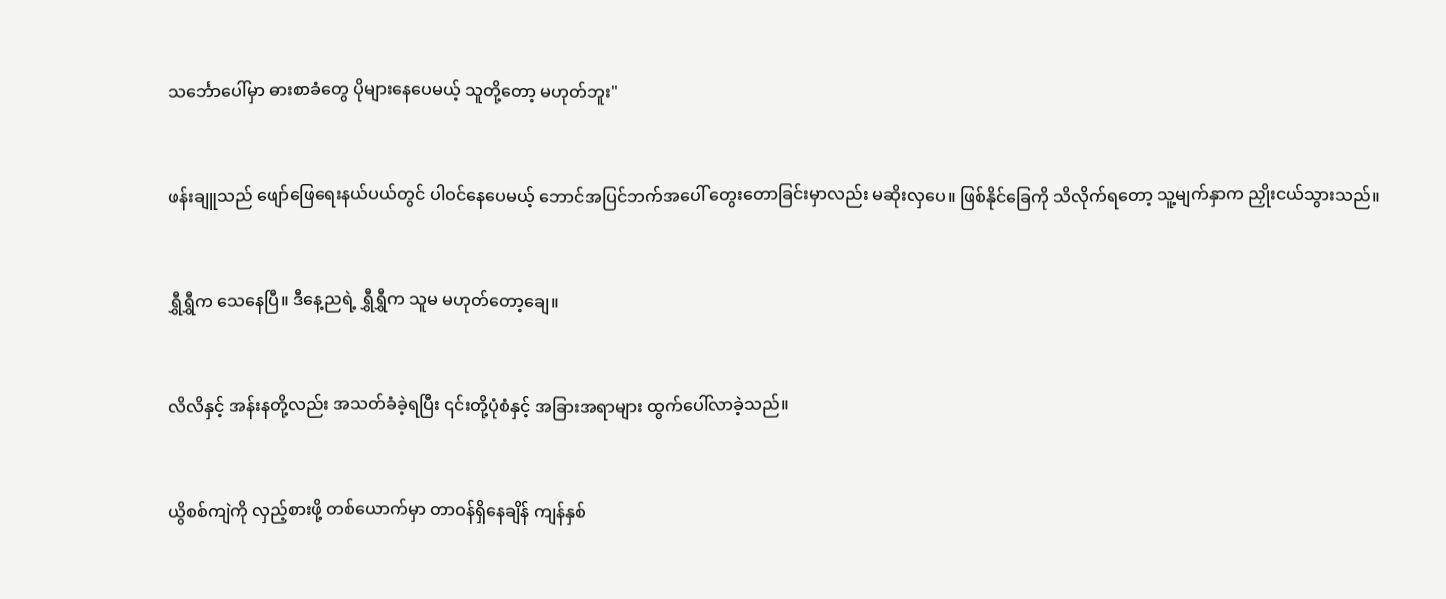သင်္ဘောပေါ်မှာ ဓားစာခံတွေ ပိုများနေပေမယ့် သူတို့တော့ မဟုတ်ဘူး"


ဖန်းချူသည် ဖျော်ဖြေရေးနယ်ပယ်တွင် ပါဝင်နေပေမယ့် ဘောင်အပြင်ဘက်အပေါ် တွေးတောခြင်းမှာလည်း မဆိုးလှပေ။ ဖြစ်နိုင်ခြေကို သိလိုက်ရတော့ သူ့မျက်နှာက ညှိုးငယ်သွားသည်။


ရွှီရွှီက သေနေပြီ။ ဒီနေ့ညရဲ့ ရွှီရွှီက သူမ မဟုတ်တော့ချေ။


လိလိနှင့် အန်းနတို့လည်း အသတ်ခံခဲ့ရပြီး ၎င်းတို့ပုံစံနှင့် အခြားအရာများ ထွက်ပေါ်လာခဲ့သည်။


ယွိစစ်ကျဲကို လှည့်စားဖို့ တစ်ယောက်မှာ တာဝန်ရှိနေချိန် ကျန်နှစ်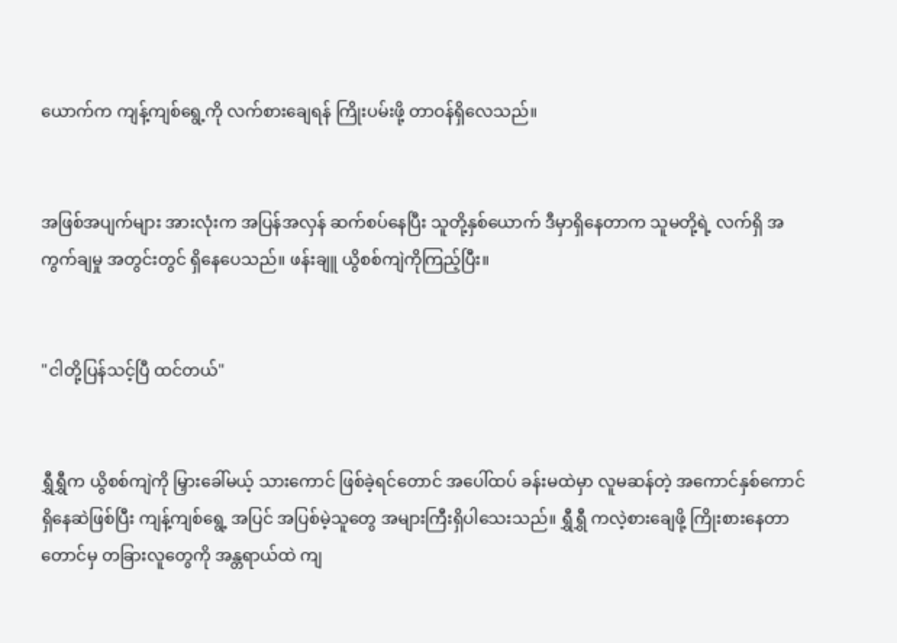ယောက်က ကျန့်ကျစ်ရွေ့ကို လက်စားချေရန် ကြိုးပမ်းဖို့ တာဝန်ရှိလေသည်။


အဖြစ်အပျက်များ အားလုံးက အပြန်အလှန် ဆက်စပ်နေပြီး သူတို့နှစ်ယောက် ဒီမှာရှိနေတာက သူမတို့ရဲ့ လက်ရှိ အကွက်ချမှု အတွင်းတွင် ရှိနေပေသည်။ ဖန်းချူ ယွိစစ်ကျဲကိုကြည့်ပြီး။


"ငါတို့ပြန်သင့်ပြီ ထင်တယ်"


ရွှီရွှီက ယွိစစ်ကျဲကို မြှားခေါ်မယ့် သားကောင် ဖြစ်ခဲ့ရင်တောင် အပေါ်ထပ် ခန်းမထဲမှာ လူမဆန်တဲ့ အကောင်နှစ်ကောင် ရှိနေဆဲဖြစ်ပြီး ကျန့်ကျစ်ရွေ့ အပြင် အပြစ်မဲ့သူတွေ အများကြီးရှိပါသေးသည်။ ရွှီရွှီ ကလဲ့စားချေဖို့ ကြိုးစားနေတာတောင်မှ တခြားလူတွေကို အန္တရာယ်ထဲ ကျ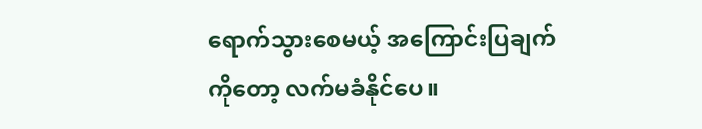ရောက်သွားစေမယ့် အကြောင်းပြချက်ကိုတော့ လက်မခံနိုင်ပေ။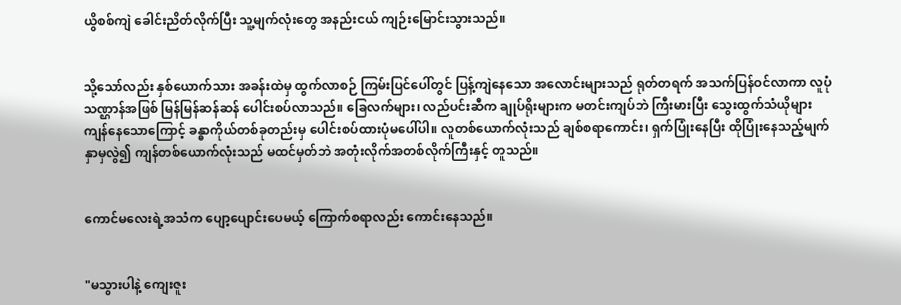ယွိစစ်ကျဲ ခေါင်းညိတ်လိုက်ပြီး သူ့မျက်လုံးတွေ အနည်းငယ် ကျဉ်းမြောင်းသွားသည်။


သို့သော်လည်း နှစ်ယောက်သား အခန်းထဲမှ ထွက်လာစဉ် ကြမ်းပြင်ပေါ်တွင် ပြန့်ကျဲနေသော အလောင်းများသည် ရုတ်တရက် အသက်ပြန်ဝင်လာကာ လူပုံသဏ္ဌာန်အဖြစ် မြန်မြန်ဆန်ဆန် ပေါင်းစပ်လာသည်။ ခြေလက်များ၊ လည်ပင်းဆီက ချုပ်ရိုးများက မတင်းကျပ်ဘဲ ကြီးမားပြီး သွေးထွက်သံယိုများ ကျန်နေသောကြောင့် ခန္ဓာကိုယ်တစ်ခုတည်းမှ ပေါင်းစပ်ထားပုံမပေါ်ပါ။ လူတစ်ယောက်လုံးသည် ချစ်စရာကောင်း၊ ရှက်ပြုံးနေပြီး ထိုပြုံးနေသည့်မျက်နှာမှလွဲ၍ ကျန်တစ်ယောက်လုံးသည် မထင်မှတ်ဘဲ အတုံးလိုက်အတစ်လိုက်ကြီးနှင့် တူသည်။


ကောင်မလေးရဲ့အသံက ပျော့ပျောင်းပေမယ့် ကြောက်စရာလည်း ကောင်းနေသည်။


"မသွားပါနဲ့ ကျေးဇူး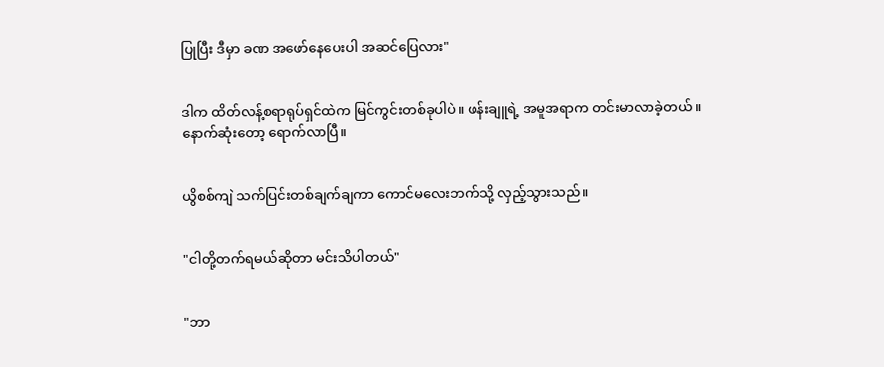ပြုပြီး ဒီမှာ ခဏ အဖော်နေပေးပါ အဆင်ပြေလား"


ဒါက ထိတ်လန့်စရာရုပ်ရှင်ထဲက မြင်ကွင်းတစ်ခုပါပဲ။ ဖန်းချူရဲ့ အမူအရာက တင်းမာလာခဲ့တယ်။ နောက်ဆုံးတော့ ရောက်လာပြီ။


ယွိစစ်ကျဲ သက်ပြင်းတစ်ချက်ချကာ ကောင်မလေးဘက်သို့ လှည့်သွားသည်။


"ငါတို့တက်ရမယ်ဆိုတာ မင်းသိပါတယ်"


"ဘာ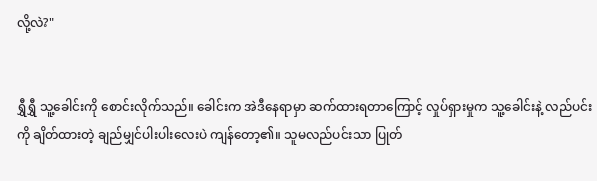လို့လဲ?"


ရွှီရွှီ သူ့ခေါင်းကို စောင်းလိုက်သည်။ ခေါင်းက အဲဒီနေရာမှာ ဆက်ထားရတာကြောင့် လှုပ်ရှားမှုက သူ့ခေါင်းနဲ့ လည်ပင်းကို ချိတ်ထားတဲ့ ချည်မျှင်ပါးပါးလေးပဲ ကျန်တော့၏။ သူမလည်ပင်းသာ ပြုတ်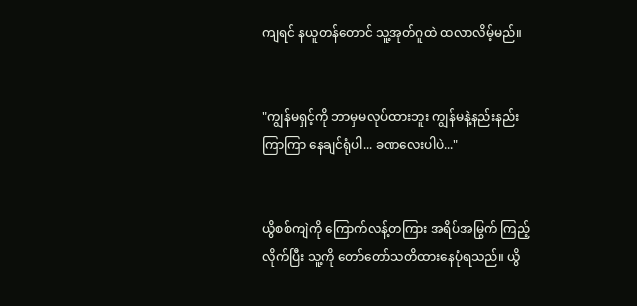ကျရင် နယူတန်တောင် သူ့အုတ်ဂူထဲ ထလာလိမ့်မည်။


"ကျွန်မရှင့်ကို ဘာမှမလုပ်ထားဘူး ကျွန်မနဲ့နည်းနည်းကြာကြာ နေချင်ရုံပါ... ခဏလေးပါပဲ..."


ယွိစစ်ကျဲကို ကြောက်လန့်တကြား အရိပ်အမြွက် ကြည့်လိုက်ပြီး သူ့ကို တော်တော်သတိထားနေပုံရသည်။ ယွိ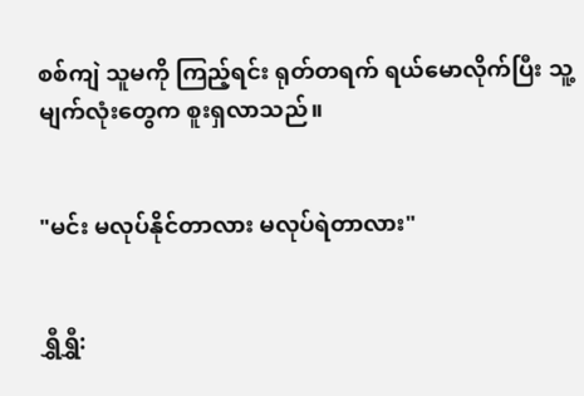စစ်ကျဲ သူမကို ကြည့်ရင်း ရုတ်တရက် ရယ်မောလိုက်ပြီး သူ့မျက်လုံးတွေက စူးရှလာသည်။


"မင်း မလုပ်နိုင်တာလား မလုပ်ရဲတာလား"


ရွှီရွှီ: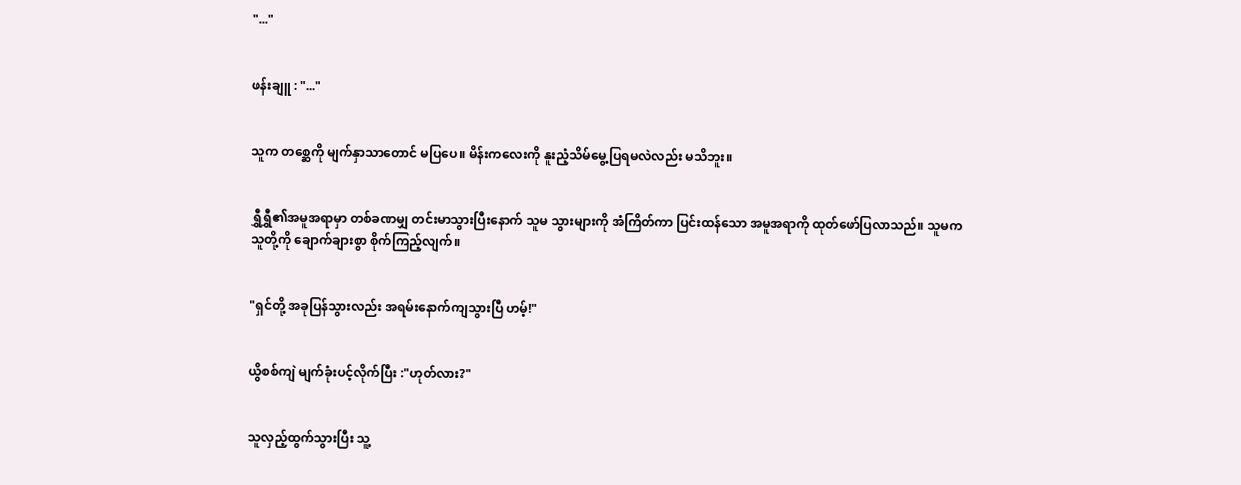"..."


ဖန်းချူ : "..."


သူက တစ္ဆေကို မျက်နှာသာတောင် မပြပေ။ မိန်းကလေးကို နူးညံ့သိမ်မွေ့ပြရမလဲလည်း မသိဘူး။


ရွှီရွှီ၏အမူအရာမှာ တစ်ခဏမျှ တင်းမာသွားပြီးနောက် သူမ သွားများကို အံကြိတ်ကာ ပြင်းထန်သော အမူအရာကို ထုတ်ဖော်ပြလာသည်။ သူမက သူတို့ကို ချောက်ချားစွာ စိုက်ကြည့်လျက်။


"ရှင်တို့ အခုပြန်သွားလည်း အရမ်းနောက်ကျသွားပြီ ဟမ့်!"


ယွိစစ်ကျဲ မျက်ခုံးပင့်လိုက်ပြီး :"ဟုတ်လား?"


သူလှည့်ထွက်သွားပြီး သူ့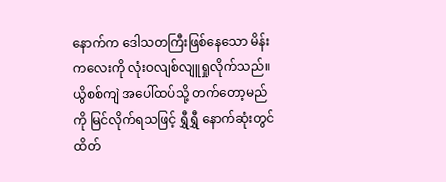နောက်က ဒေါသတကြီးဖြစ်နေသော မိန်းကလေးကို လုံးဝလျစ်လျူရှုလိုက်သည်။ ယွိစစ်ကျဲ အပေါ်ထပ်သို့ တက်တော့မည်ကို မြင်လိုက်ရသဖြင့် ရွှီရွှီ နောက်ဆုံးတွင် ထိတ်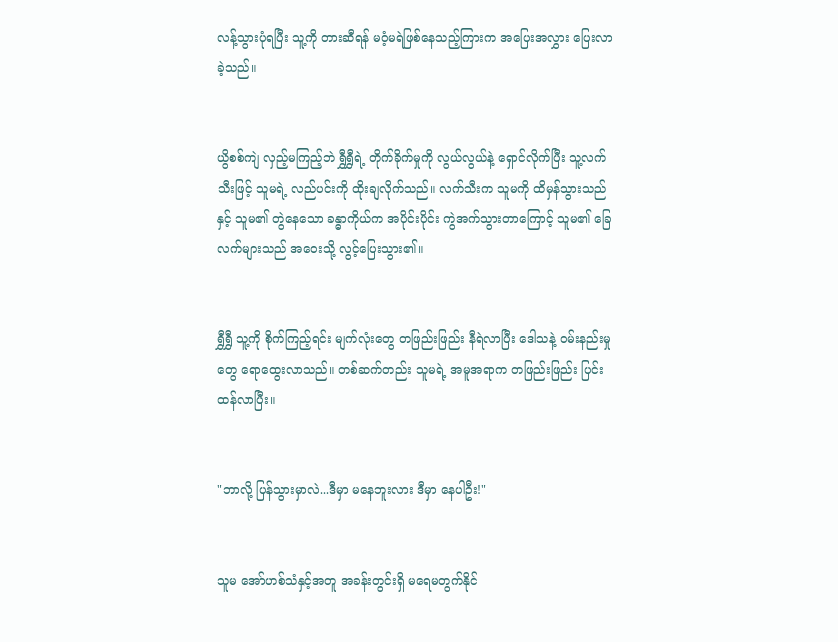လန့်သွားပုံရပြီး သူ့ကို တားဆီရန် မဝံ့မရဲဖြစ်နေသည့်ကြားက အပြေးအလွှား ပြေးလာခဲ့သည်။


ယွိစစ်ကျဲ လှည့်မကြည့်ဘဲ ရွှီရွှီရဲ့ တိုက်ခိုက်မှုကို လွယ်လွယ်နဲ့ ရှောင်လိုက်ပြီး သူ့လက်သီးဖြင့် သူမရဲ့ လည်ပင်းကို ထိုးချလိုက်သည်။ လက်သီးက သူမကို ထိမှန်သွားသည်နှင့် သူမ၏ တွဲနေသော ခန္ဓာကိုယ်က အပိုင်းပိုင်း ကွဲအက်သွားတာကြောင့် သူမ၏ ခြေလက်များသည် အဝေးသို့ လွင့်ပြေးသွား၏။


ရွှီရွှီ သူ့ကို စိုက်ကြည့်ရင်း မျက်လုံးတွေ တဖြည်းဖြည်း နီရဲလာပြီး ဒေါသနဲ့ ဝမ်းနည်းမှုတွေ ရောထွေးလာသည်။ တစ်ဆက်တည်း သူမရဲ့ အမူအရာက တဖြည်းဖြည်း ပြင်းထန်လာပြီး။


"ဘာလို့ ပြန်သွားမှာလဲ...ဒီမှာ မနေဘူးလား ဒီမှာ နေပါဦး!"


သူမ အော်ဟစ်သံနှင့်အတူ အခန်းတွင်းရှိ မရေမတွက်နိုင်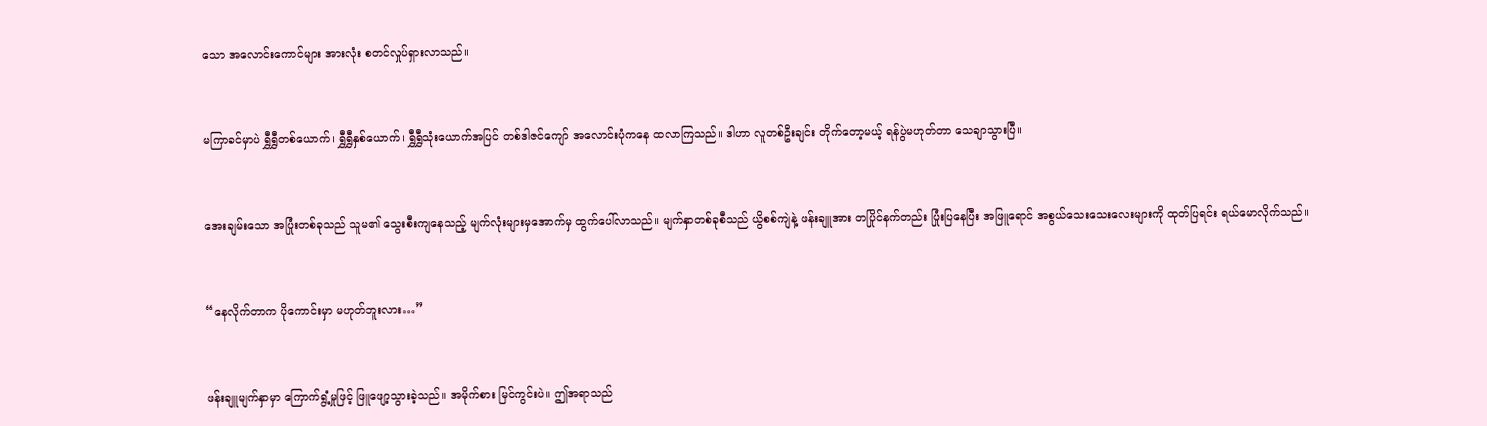သော အလောင်းကောင်များ အားလုံး စတင်လှုပ်ရှားလာသည်။


မကြာခင်မှာပဲ ရွှီရွှီတစ်ယောက်၊ ရွှီရွှီနှစ်ယောက်၊ ရွှီရွှီသုံးယောက်အပြင် တစ်ဒါဇင်ကျော် အလောင်းပုံကနေ ထလာကြသည်။ ဒါဟာ လူတစ်ဦးချင်း တိုက်တော့မယ့် ရန်ပွဲမဟုတ်တာ သေချာသွားပြီ။


အေးချမ်းသော အပြုံးတစ်ခုသည် သူမ၏ သွေးစီးကျနေသည့် မျက်လုံးများမှအောက်မှ ထွက်ပေါ်လာသည်။ မျက်နှာတစ်ခုစီသည် ယွိစစ်ကျဲနဲ့ ဖန်းချူအား တပြိုင်နက်တည်း ပြုံးပြနေပြီး အဖြူရောင် အစွယ်သေးသေးလေးများကို ထုတ်ပြရင်း ရယ်မောလိုက်သည်။


“နေလိုက်တာက ပိုကောင်းမှာ မဟုတ်ဘူးလား…”


ဖန်းချူမျက်နှာမှာ ကြောက်ရွံ့မှုဖြင့် ဖြူဖျော့သွားခဲ့သည်။ အမိုက်စား မြင်ကွင်းပဲ။ ဤအရာသည်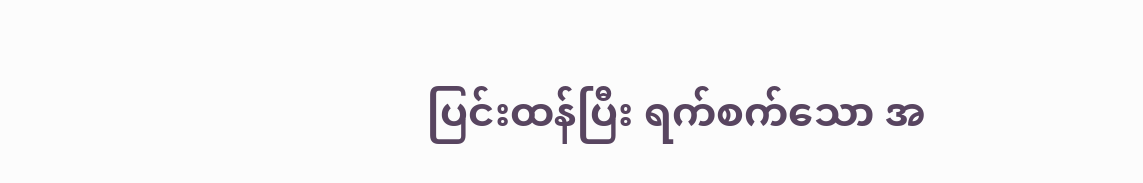ပြင်းထန်ပြီး ရက်စက်သော အ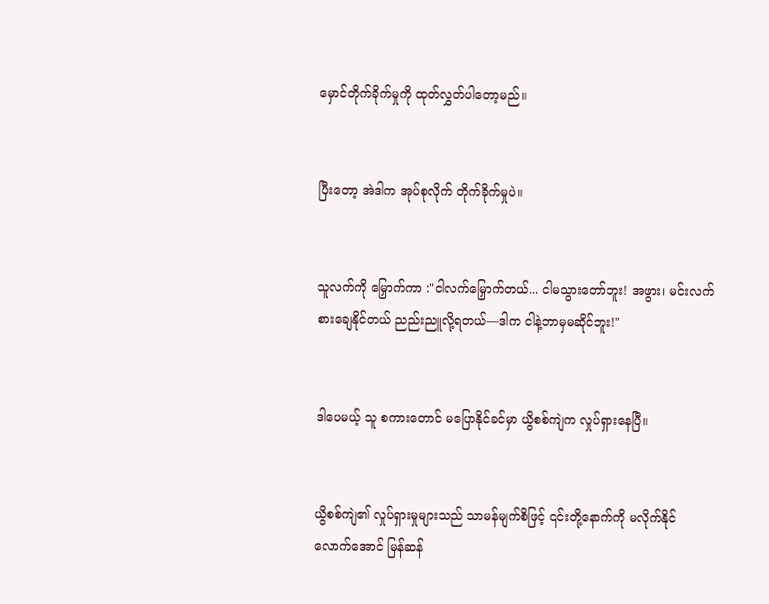မှောင်တိုက်ခိုက်မှုကို ထုတ်လွှတ်ပါတော့မည်။


ပြီးတော့ အဲဒါက အုပ်စုလိုက် တိုက်ခိုက်မှုပဲ။


သူလက်ကို မြှောက်ကာ :"ငါလက်မြှောက်တယ်... ငါမသွားတော်ဘူး! အဖွား၊ မင်းလက်စားချေနိုင်တယ် ညည်းညူလို့ရတယ်—ဒါက ငါနဲ့ဘာမှမဆိုင်ဘူး!"


ဒါပေမယ့် သူ စကားတောင် မပြောနိုင်ခင်မှာ ယွိစစ်ကျဲက လှုပ်ရှားနေပြီ။


ယွိစစ်ကျဲ၏ လှုပ်ရှားမှုများသည် သာမန်မျက်စိဖြင့် ၎င်းတို့နောက်ကို မလိုက်နိုင်လောက်အောင် မြန်ဆန်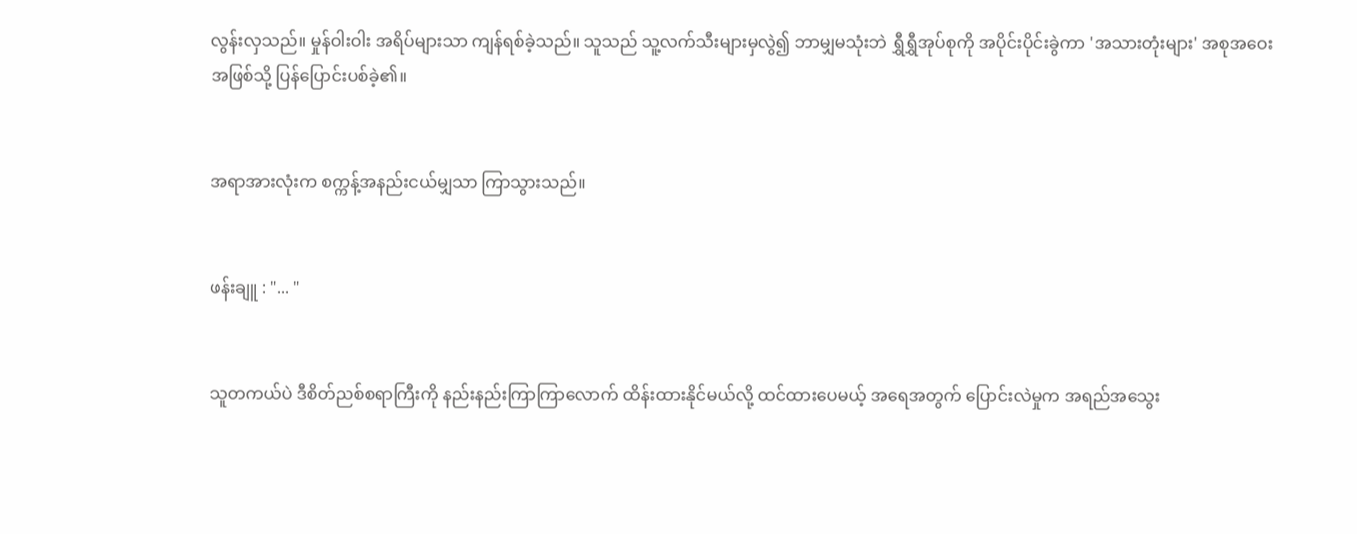လွန်းလှသည်။ မှုန်ဝါးဝါး အရိပ်များသာ ကျန်ရစ်ခဲ့သည်။ သူသည် သူ့လက်သီးများမှလွဲ၍ ဘာမျှမသုံးဘဲ ရွှီရွှီအုပ်စုကို အပိုင်းပိုင်းခွဲကာ 'အသားတုံးများ' အစုအဝေးအဖြစ်သို့ ပြန်ပြောင်းပစ်ခဲ့၏။


အရာအားလုံးက စက္ကန့်အနည်းငယ်မျှသာ ကြာသွားသည်။


ဖန်းချူ : "... "


သူတကယ်ပဲ ဒီစိတ်ညစ်စရာကြီးကို နည်းနည်းကြာကြာလောက် ထိန်းထားနိုင်မယ်လို့ ထင်ထားပေမယ့် အရေအတွက် ပြောင်းလဲမှုက အရည်အသွေး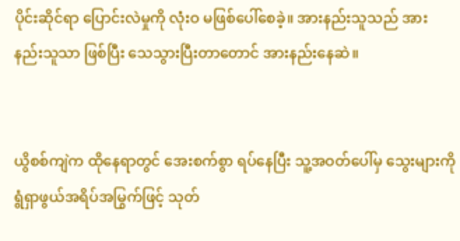ပိုင်းဆိုင်ရာ ပြောင်းလဲမှုကို လုံးဝ မဖြစ်ပေါ်စေခဲ့။ အားနည်းသူသည် အားနည်းသူသာ ဖြစ်ပြီး သေသွားပြီးတာတောင် အားနည်းနေဆဲ။


ယွိစစ်ကျဲက ထိုနေရာတွင် အေးစက်စွာ ရပ်နေပြီး သူ့အဝတ်ပေါ်မှ သွေးများကို ရွံရှာဖွယ်အရိပ်အမြွက်ဖြင့် သုတ်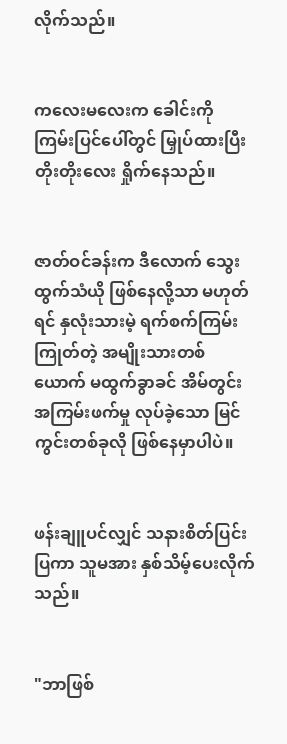လိုက်သည်။


ကလေးမလေးက ခေါင်းကို ကြမ်းပြင်ပေါ်တွင် မြှုပ်ထားပြီး တိုးတိုးလေး ရှိုက်နေသည်။


ဇာတ်ဝင်ခန်းက ဒီလောက် သွေးထွက်သံယို ဖြစ်နေလို့သာ မဟုတ်ရင် နှလုံးသားမဲ့ ရက်စက်ကြမ်းကြုတ်တဲ့ အမျိုးသားတစ်ယောက် မထွက်ခွာခင် အိမ်တွင်းအကြမ်းဖက်မှု လုပ်ခဲ့သော မြင်ကွင်းတစ်ခုလို ဖြစ်နေမှာပါပဲ။


ဖန်းချူပင်လျှင် သနားစိတ်ပြင်းပြကာ သူမအား နှစ်သိမ့်ပေးလိုက်သည်။


"ဘာဖြစ်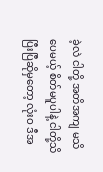ခဲ့လဲ ငါတို့ အတိအကျ မသိပေမယ့် စိတ်မပူပါနဲ့ ငါတို့သိပြီးပြီဆိုမှတော့ လုံးဝ ဒီအ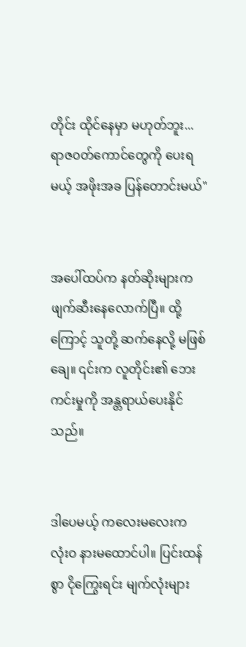တိုင်း ထိုင်နေမှာ မဟုတ်ဘူး... ရာဇ၀တ်ကောင်တွေကို ပေးရမယ့် အဖိုးအခ ပြန်တောင်းမယ်"


အပေါ်ထပ်က နတ်ဆိုးများက ဖျက်ဆီးနေလောက်ပြီ။ ထို့ကြောင့် သူတို့ ဆက်နေလို့ မဖြစ်ချေ။ ၎င်းက လူတိုင်း၏ ဘေးကင်းမှုကို အန္တရာယ်ပေးနိုင်သည်။


ဒါပေမယ့် ကလေးမလေးက လုံးဝ နားမထောင်ပါ။ ပြင်းထန်စွာ ငိုကြွေးရင်း မျက်လုံးများ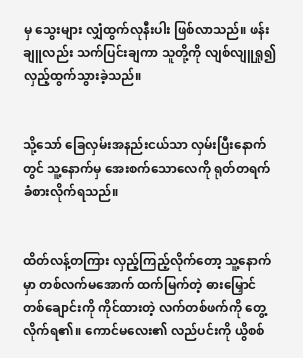မှ သွေးများ လျှံထွက်လုနီးပါး ဖြစ်လာသည်။ ဖန်းချူလည်း သက်ပြင်းချကာ သူတို့ကို လျစ်လျူရှု၍ လှည့်ထွက်သွားခဲ့သည်။


သို့သော် ခြေလှမ်းအနည်းငယ်သာ လှမ်းပြီးနောက်တွင် သူ့နောက်မှ အေးစက်သောလေကို ရုတ်တရက် ခံစားလိုက်ရသည်။


ထိတ်လန့်တကြား လှည့်ကြည့်လိုက်တော့ သူ့နောက်မှာ တစ်လက်မအောက် ထက်မြက်တဲ့ ဓားမြှောင်တစ်ချောင်းကို ကိုင်ထားတဲ့ လက်တစ်ဖက်ကို တွေ့လိုက်ရ၏။ ကောင်မလေး၏ လည်ပင်းကို ယွိစစ်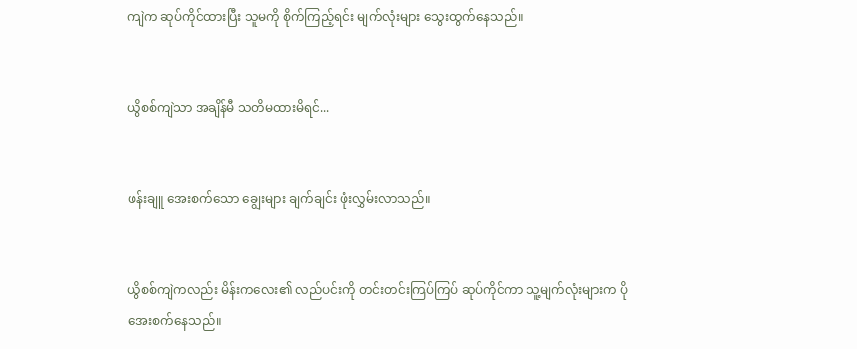ကျဲက ဆုပ်ကိုင်ထားပြီး သူမကို စိုက်ကြည့်ရင်း မျက်လုံးများ သွေးထွက်နေသည်။


ယွိစစ်ကျဲသာ အချိန်မီ သတိမထားမိရင်...


ဖန်းချူ အေးစက်သော ချွေးများ ချက်ချင်း ဖုံးလွှမ်းလာသည်။


ယွိစစ်ကျဲကလည်း မိန်းကလေး၏ လည်ပင်းကို တင်းတင်းကြပ်ကြပ် ဆုပ်ကိုင်ကာ သူ့မျက်လုံးများက ပိုအေးစက်နေသည်။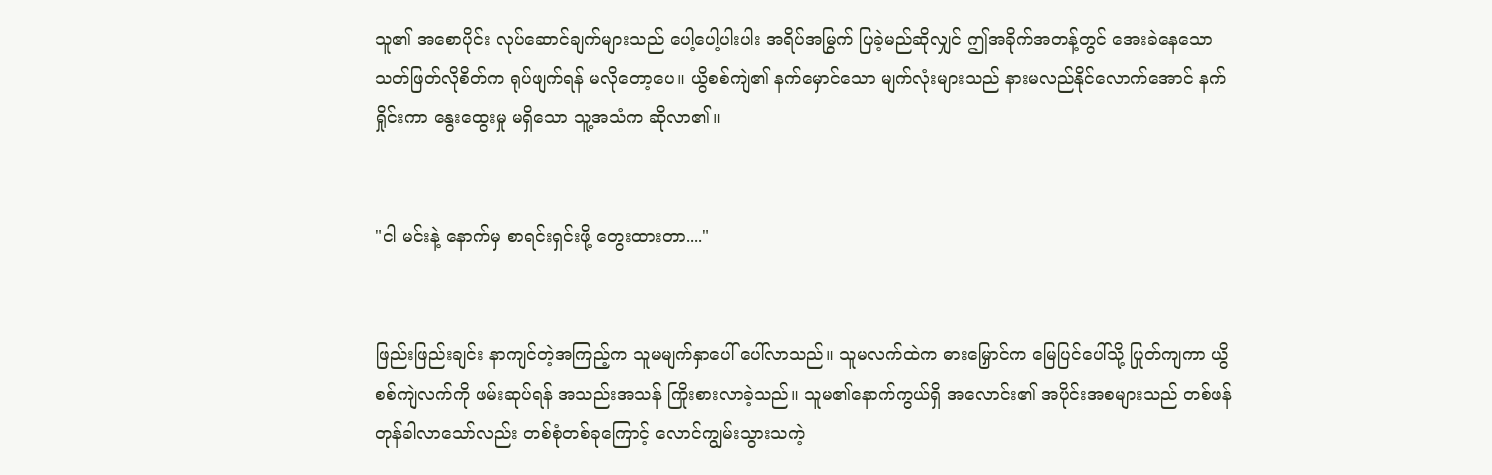သူ၏ အစောပိုင်း လုပ်ဆောင်ချက်များသည် ပေါ့ပေါ့ပါးပါး အရိပ်အမြွက် ပြခဲ့မည်ဆိုလျှင် ဤအခိုက်အတန့်တွင် အေးခဲနေသော သတ်ဖြတ်လိုစိတ်က ရုပ်ဖျက်ရန် မလိုတော့ပေ။ ယွိစစ်ကျဲ၏ နက်မှောင်သော မျက်လုံးများသည် နားမလည်နိုင်လောက်အောင် နက်ရှိုင်းကာ နွေးထွေးမှု မရှိသော သူ့အသံက ဆိုလာ၏။


"ငါ မင်းနဲ့ နောက်မှ စာရင်းရှင်းဖို့ တွေးထားတာ...."


ဖြည်းဖြည်းချင်း နာကျင်တဲ့အကြည့်က သူမမျက်နှာပေါ် ပေါ်လာသည်။ သူမလက်ထဲက ဓားမြှောင်က မြေပြင်ပေါ်သို့ ပြုတ်ကျကာ ယွိစစ်ကျဲလက်ကို ဖမ်းဆုပ်ရန် အသည်းအသန် ကြိုးစားလာခဲ့သည်။ သူမ၏နောက်ကွယ်ရှိ အလောင်း၏ အပိုင်းအစများသည် တစ်ဖန် တုန်ခါလာသော်လည်း တစ်စုံတစ်ခုကြောင့် လောင်ကျွမ်းသွားသကဲ့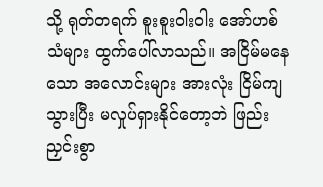သို့ ရုတ်တရက် စူးစူးဝါးဝါး အော်ဟစ်သံများ ထွက်ပေါ်လာသည်။ အငြိမ်မနေသော အလောင်းများ အားလုံး ငြိမ်ကျသွားပြီး မလှုပ်ရှားနိုင်တော့ဘဲ ဖြည်းညှင်းစွာ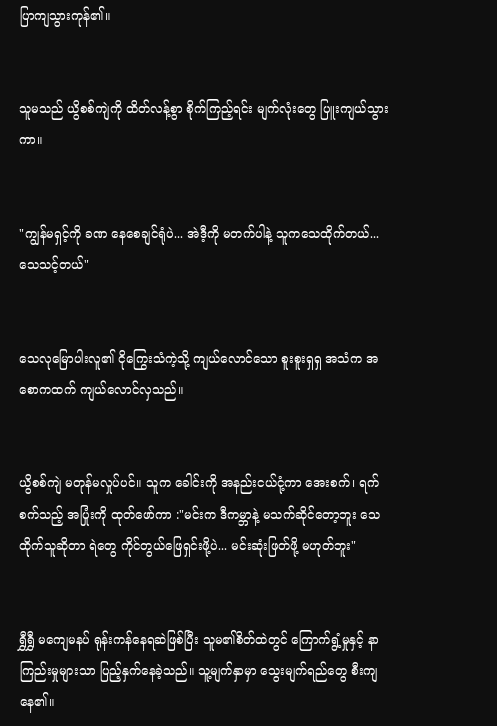ပြာကျသွားကုန်၏။


သူမသည် ယွိစစ်ကျဲကို ထိတ်လန့်စွာ စိုက်ကြည့်ရင်း မျက်လုံးတွေ ပြူးကျယ်သွားကာ။


"ကျွန်မရှင့်ကို ခဏ နေစေချင်ရုံပဲ... အဲဒီ့ကို မတက်ပါနဲ့ သူကသေထိုက်တယ်... သေသင့်တယ်"


သေလုမြောပါးလူ၏ ငိုကြွေးသံကဲ့သို့ ကျယ်လောင်သော စူးစူးရှရှ အသံက အစောကထက် ကျယ်လောင်လှသည်။


ယွိစစ်ကျဲ မတုန်မလှုပ်ပင်။ သူက ခေါင်းကို အနည်းငယ်ငုံ့ကာ အေးစက်၊ ရက်စက်သည့် အပြုံးကို ထုတ်ဖော်ကာ :"မင်းက ဒီကမ္ဘာနဲ့ မသက်ဆိုင်တော့ဘူး သေထိုက်သူဆိုတာ ရဲတွေ ကိုင်တွယ်ဖြေရှင်းဖို့ပဲ... မင်းဆုံးဖြတ်ဖို့ မဟုတ်ဘူး"


ရွှီရွှီ မကျေမနပ် ရုန်းကန်နေရဆဲဖြစ်ပြီး သူမ၏စိတ်ထဲတွင် ကြောက်ရွံ့မှုနှင့် နာကြည်းမှုများသာ ပြည့်နှက်နေခဲ့သည်။ သူ့မျက်နှာမှာ သွေးမျက်ရည်တွေ စီးကျနေ၏။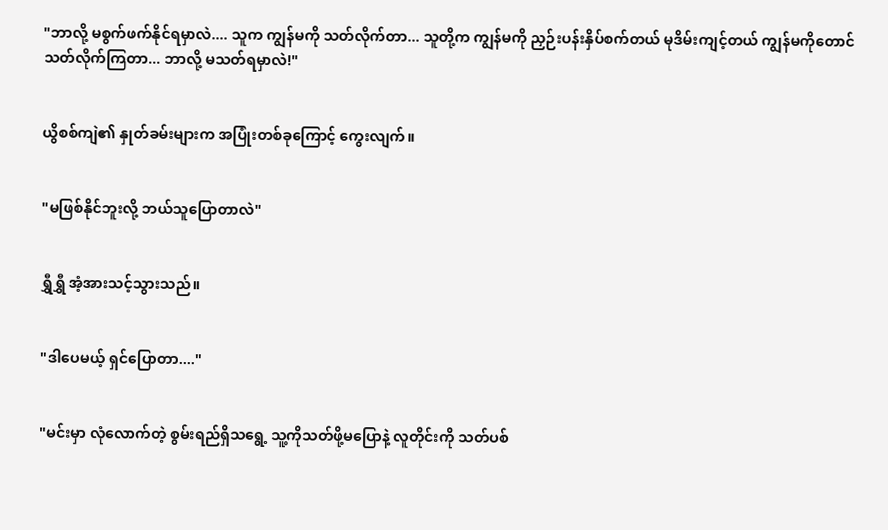"ဘာလို့ မစွက်ဖက်နိုင်ရမှာလဲ.... သူက ကျွန်မကို သတ်လိုက်တာ... သူတို့က ကျွန်မကို ညှဉ်းပန်းနှိပ်စက်တယ် မုဒိမ်းကျင့်တယ် ကျွန်မကိုတောင် သတ်လိုက်ကြတာ... ဘာလို့ မသတ်ရမှာလဲ!"


ယွိစစ်ကျဲ၏ နှုတ်ခမ်းများက အပြုံးတစ်ခုကြောင့် ကွေးလျက်။


"မဖြစ်နိုင်ဘူးလို့ ဘယ်သူပြောတာလဲ"


ရွှီရွှီ အံ့အားသင့်သွားသည်။


"ဒါပေမယ့် ရှင်ပြောတာ...."


"မင်းမှာ လုံလောက်တဲ့ စွမ်းရည်ရှိသရွေ့ သူ့ကိုသတ်ဖို့မပြောနဲ့ လူတိုင်းကို သတ်ပစ်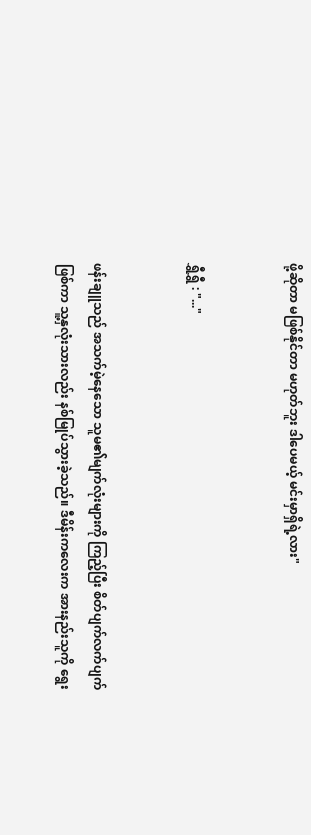ဖို့ဆိုတာ မဖြစ်နိုင်တာ မဟုတ်ဘူး ဒါပေမယ့် မင်းမှာရှိရဲ့လား"


ရွှီရွှီ : "..."


ဖန်းချူသည် အသက်မဲ့နေသော သူမ၏မျက်လုံးများကို ကြည့်ပြီး စိတ်ပျက်လက်ပျက်ဖြစ်ကာ သူ့နှလုံးသားလည်း နစ်မြုပ်သွားခဲ့သည်။ ဒီမိန်းကလေးက အားနည်းသူကို ရွေး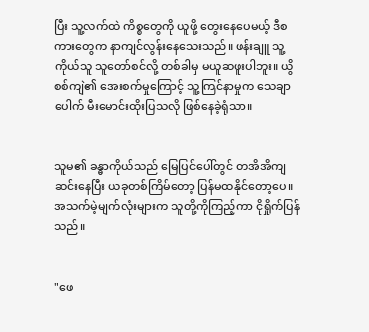ပြီး သူ့လက်ထဲ ကိစ္စတွေကို ယူဖို့ တွေးနေပေမယ့် ဒီစကားတွေက နာကျင်လွန်းနေသေးသည်။ ဖန်းချူ သူ့ကိုယ်သူ သူတော်စင်လို့ တစ်ခါမှ မယူဆဖူးပါဘူး။ ယွိစစ်ကျဲ၏ အေးစက်မှုကြောင့် သူ့ကြင်နာမှုက သေချာပေါက် မီးမောင်းထိုးပြသလို ဖြစ်နေခဲ့ရုံသာ။


သူမ၏ ခန္ဓာကိုယ်သည် မြေပြင်ပေါ်တွင် တအိအိကျဆင်းနေပြီး ယခုတစ်ကြိမ်တော့ ပြန်မထနိုင်တော့ပေ။ အသက်မဲ့မျက်လုံးများက သူတို့ကိုကြည့်ကာ ငိုရှိုက်ပြန်သည်။


"ဖေ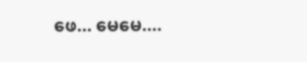ဖေ... မေမေ....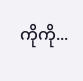ကိုကို...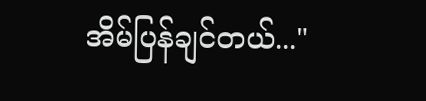အိမ်ပြန်ချင်တယ်..."